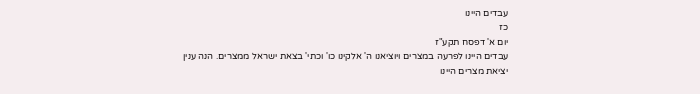עבדים היינו
כז
יום א' דפסח תקע"ז
עבדים היינו לפרעה במצרים ויוציאנו ה' אלקינו כו' וכתי' בצאת ישראל ממצרים. הנה ענין יציאת מצרים היינו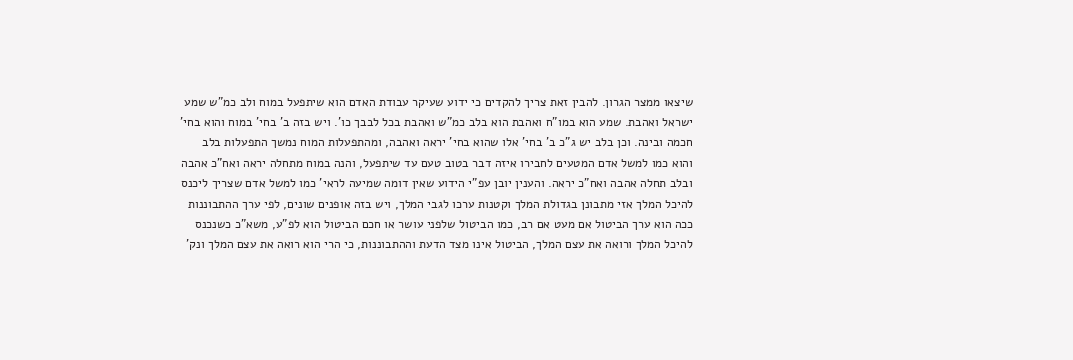שיצאו ממצר הגרון. להבין זאת צריך להקדים כי ידוע שעיקר עבודת האדם הוא שיתפעל במוח ולב כמ"ש שמע ישראל ואהבת. שמע הוא במו"ח ואהבת הוא בלב כמ"ש ואהבת בכל לבבך כו'. ויש בזה ב' בחי' במוח והוא בחי' חכמה ובינה. וכן בלב יש ג"כ ב' בחי' אלו שהוא בחי' יראה ואהבה, ומהתפעלות המוח נמשך התפעלות בלב והוא כמו למשל אדם המטעים לחבירו איזה דבר בטוב טעם עד שיתפעל, והנה במוח מתחלה יראה ואח"כ אהבה ובלב תחלה אהבה ואח"כ יראה. והענין יובן עפ"י הידוע שאין דומה שמיעה לראי' כמו למשל אדם שצריך ליכנס להיכל המלך אזי מתבונן בגדולת המלך וקטנות ערכו לגבי המלך, ויש בזה אופנים שונים, לפי ערך ההתבוננות ככה הוא ערך הביטול אם מעט אם רב, כמו הביטול שלפני עושר או חכם הביטול הוא לפ"ע, משא"כ כשנכנס להיכל המלך ורואה את עצם המלך, הביטול אינו מצד הדעת וההתבוננות, כי הרי הוא רואה את עצם המלך ונק'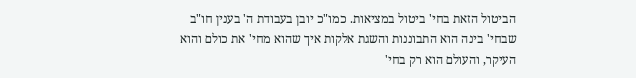הביטול הזאת בחי' ביטול במציאות. כמו"כ יובן בעבודת ה' בענין חו"ב שבחי' בינה הוא התבוננות והשגת אלקות איך שהוא מחי' את כולם והוא העיקר, והעולם הוא רק בחי'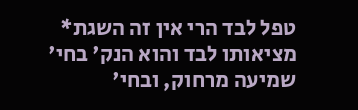טפל לבד הרי אין זה השגת* מציאותו לבד והוא הנק' בחי' שמיעה מרחוק, ובחי'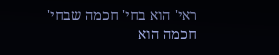ראי' הוא בחי' חכמה שבחי' חכמה הוא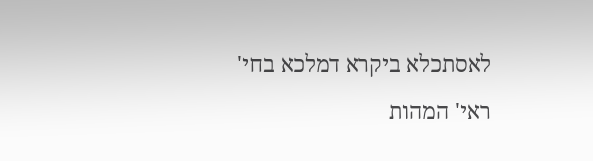לאסתכלא ביקרא דמלכא בחי' ראי' המהות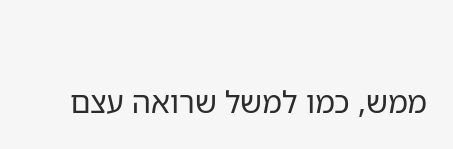ממש, כמו למשל שרואה עצם